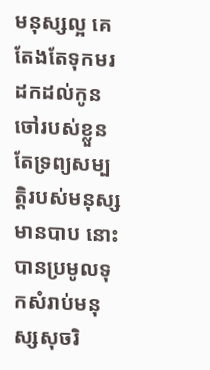មនុស្សល្អ គេតែងតែទុកមរដកដល់កូនចៅរបស់ខ្លួន តែទ្រព្យសម្បត្តិរបស់មនុស្សមានបាប នោះបានប្រមូលទុកសំរាប់មនុស្សសុចរិ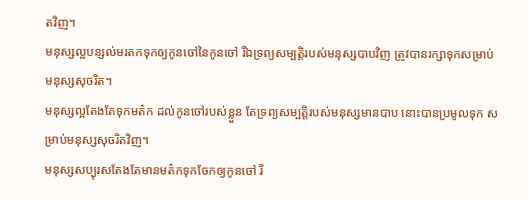តវិញ។
មនុស្សល្អបន្សល់មរតកទុកឲ្យកូនចៅនៃកូនចៅ រីឯទ្រព្យសម្បត្តិរបស់មនុស្សបាបវិញ ត្រូវបានរក្សាទុកសម្រាប់មនុស្សសុចរិត។
មនុស្សល្អតែងតែទុកមត៌ក ដល់កូនចៅរបស់ខ្លួន តែទ្រព្យសម្បត្តិរបស់មនុស្សមានបាប នោះបានប្រមូលទុក សម្រាប់មនុស្សសុចរិតវិញ។
មនុស្សសប្បុរសតែងតែមានមត៌កទុកចែកឲ្យកូនចៅ រី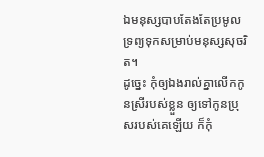ឯមនុស្សបាបតែងតែប្រមូលទ្រព្យទុកសម្រាប់មនុស្សសុចរិត។
ដូច្នេះ កុំឲ្យឯងរាល់គ្នាលើកកូនស្រីរបស់ខ្លួន ឲ្យទៅកូនប្រុសរបស់គេឡើយ ក៏កុំ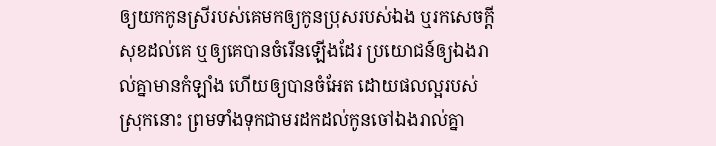ឲ្យយកកូនស្រីរបស់គេមកឲ្យកូនប្រុសរបស់ឯង ឬរកសេចក្ដីសុខដល់គេ ឬឲ្យគេបានចំរើនឡើងដែរ ប្រយោជន៍ឲ្យឯងរាល់គ្នាមានកំឡាំង ហើយឲ្យបានចំអែត ដោយផលល្អរបស់ស្រុកនោះ ព្រមទាំងទុកជាមរដកដល់កូនចៅឯងរាល់គ្នា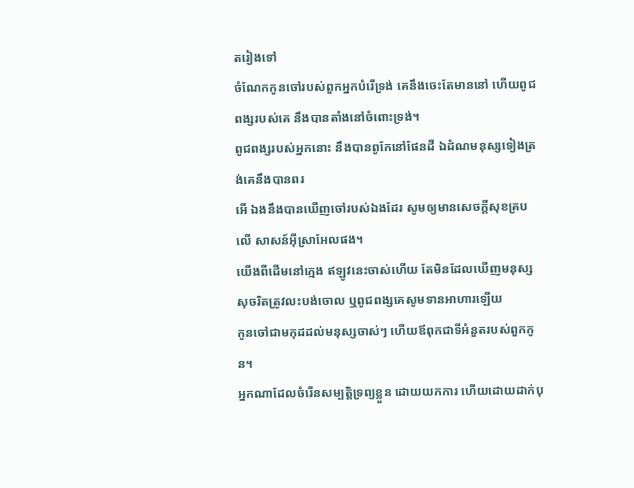តរៀងទៅ
ចំណែកកូនចៅរបស់ពួកអ្នកបំរើទ្រង់ គេនឹងចេះតែមាននៅ ហើយពូជពង្សរបស់គេ នឹងបានតាំងនៅចំពោះទ្រង់។
ពូជពង្សរបស់អ្នកនោះ នឹងបានពូកែនៅផែនដី ឯដំណមនុស្សទៀងត្រង់គេនឹងបានពរ
អើ ឯងនឹងបានឃើញចៅរបស់ឯងដែរ សូមឲ្យមានសេចក្ដីសុខគ្របលើ សាសន៍អ៊ីស្រាអែលផង។
យើងពីដើមនៅក្មេង ឥឡូវនេះចាស់ហើយ តែមិនដែលឃើញមនុស្សសុចរិតត្រូវលះបង់ចោល ឬពូជពង្សគេសូមទានអាហារឡើយ
កូនចៅជាមកុដដល់មនុស្សចាស់ៗ ហើយឪពុកជាទីអំនួតរបស់ពួកកូន។
អ្នកណាដែលចំរើនសម្បត្តិទ្រព្យខ្លួន ដោយយកការ ហើយដោយដាក់បុ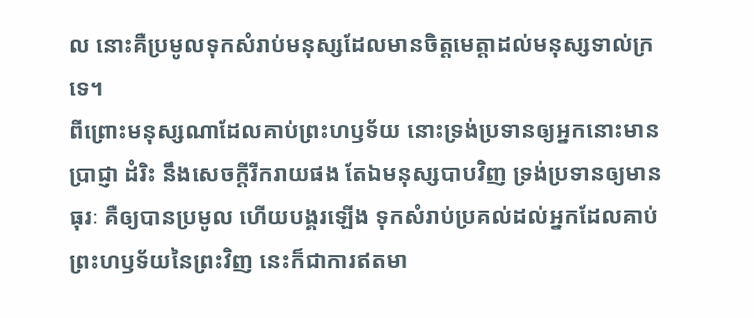ល នោះគឺប្រមូលទុកសំរាប់មនុស្សដែលមានចិត្តមេត្តាដល់មនុស្សទាល់ក្រទេ។
ពីព្រោះមនុស្សណាដែលគាប់ព្រះហឫទ័យ នោះទ្រង់ប្រទានឲ្យអ្នកនោះមានប្រាជ្ញា ដំរិះ នឹងសេចក្ដីរីករាយផង តែឯមនុស្សបាបវិញ ទ្រង់ប្រទានឲ្យមានធុរៈ គឺឲ្យបានប្រមូល ហើយបង្គរឡើង ទុកសំរាប់ប្រគល់ដល់អ្នកដែលគាប់ព្រះហឫទ័យនៃព្រះវិញ នេះក៏ជាការឥតមា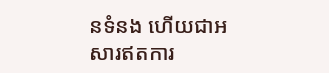នទំនង ហើយជាអសារឥតការ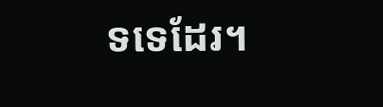ទទេដែរ។